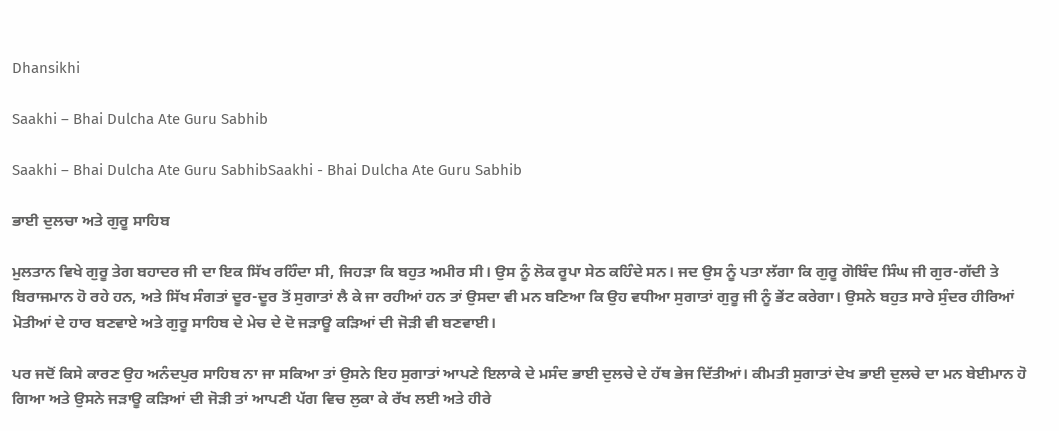Dhansikhi

Saakhi – Bhai Dulcha Ate Guru Sabhib

Saakhi – Bhai Dulcha Ate Guru SabhibSaakhi - Bhai Dulcha Ate Guru Sabhib

ਭਾਈ ਦੁਲਚਾ ਅਤੇ ਗੁਰੂ ਸਾਹਿਬ

ਮੁਲਤਾਨ ਵਿਖੇ ਗੁਰੂ ਤੇਗ ਬਹਾਦਰ ਜੀ ਦਾ ਇਕ ਸਿੱਖ ਰਹਿੰਦਾ ਸੀ, ਜਿਹੜਾ ਕਿ ਬਹੁਤ ਅਮੀਰ ਸੀ। ਉਸ ਨੂੰ ਲੋਕ ਰੂਪਾ ਸੇਠ ਕਹਿੰਦੇ ਸਨ। ਜਦ ਉਸ ਨੂੰ ਪਤਾ ਲੱਗਾ ਕਿ ਗੁਰੂ ਗੋਬਿੰਦ ਸਿੰਘ ਜੀ ਗੁਰ-ਗੱਦੀ ਤੇ ਬਿਰਾਜਮਾਨ ਹੋ ਰਹੇ ਹਨ, ਅਤੇ ਸਿੱਖ ਸੰਗਤਾਂ ਦੂਰ-ਦੂਰ ਤੋਂ ਸੁਗਾਤਾਂ ਲੈ ਕੇ ਜਾ ਰਹੀਆਂ ਹਨ ਤਾਂ ਉਸਦਾ ਵੀ ਮਨ ਬਣਿਆ ਕਿ ਉਹ ਵਧੀਆ ਸੁਗਾਤਾਂ ਗੁਰੂ ਜੀ ਨੂੰ ਭੇਂਟ ਕਰੇਗਾ। ਉਸਨੇ ਬਹੁਤ ਸਾਰੇ ਸੁੰਦਰ ਹੀਰਿਆਂ ਮੋਤੀਆਂ ਦੇ ਹਾਰ ਬਣਵਾਏ ਅਤੇ ਗੁਰੂ ਸਾਹਿਬ ਦੇ ਮੇਚ ਦੇ ਦੋ ਜੜਾਊ ਕੜਿਆਂ ਦੀ ਜੋੜੀ ਵੀ ਬਣਵਾਈ।

ਪਰ ਜਦੋਂ ਕਿਸੇ ਕਾਰਣ ਉਹ ਅਨੰਦਪੁਰ ਸਾਹਿਬ ਨਾ ਜਾ ਸਕਿਆ ਤਾਂ ਉਸਨੇ ਇਹ ਸੁਗਾਤਾਂ ਆਪਣੇ ਇਲਾਕੇ ਦੇ ਮਸੰਦ ਭਾਈ ਦੁਲਚੇ ਦੇ ਹੱਥ ਭੇਜ ਦਿੱਤੀਆਂ। ਕੀਮਤੀ ਸੁਗਾਤਾਂ ਦੇਖ ਭਾਈ ਦੁਲਚੇ ਦਾ ਮਨ ਬੇਈਮਾਨ ਹੋ ਗਿਆ ਅਤੇ ਉਸਨੇ ਜੜਾਊ ਕੜਿਆਂ ਦੀ ਜੋੜੀ ਤਾਂ ਆਪਣੀ ਪੱਗ ਵਿਚ ਲੁਕਾ ਕੇ ਰੱਖ ਲਈ ਅਤੇ ਹੀਰੇ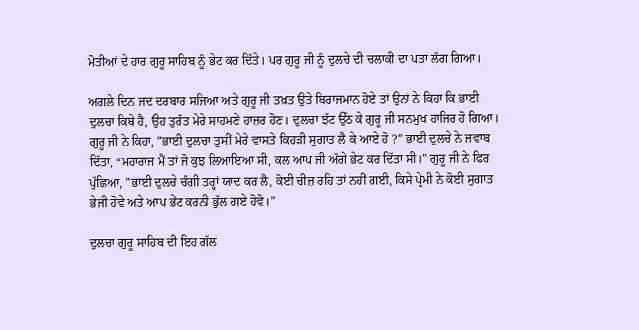ਮੋਤੀਆਂ ਦੇ ਹਾਰ ਗੁਰੂ ਸਾਹਿਬ ਨੂੰ ਭੇਟ ਕਰ ਦਿੱਤੇ। ਪਰ ਗੁਰੂ ਜੀ ਨੂੰ ਦੁਲਚੇ ਦੀ ਚਲਾਕੀ ਦਾ ਪਤਾ ਲੱਗ ਗਿਆ।

ਅਗਲੇ ਦਿਨ ਜਦ ਦਰਬਾਰ ਸਜਿਆ ਅਤੇ ਗੁਰੂ ਜੀ ਤਖ਼ਤ ਉਤੇ ਬਿਰਾਜਮਾਨ ਹੋਏ ਤਾਂ ਉਨਾਂ ਨੇ ਕਿਹਾ ਕਿ ਭਾਈ ਦੁਲਚਾ ਕਿਥੇ ਹੈ, ਉਹ ਤੁਰੰਤ ਮੇਰੇ ਸਾਹਮਣੇ ਹਾਜ਼ਰ ਹੋਣ। ਦੁਲਚਾ ਝੱਟ ਉੱਠ ਕੇ ਗੁਰੂ ਜੀ ਸਨਮੁਖ ਹਾਜਿਰ ਹੋ ਗਿਆ। ਗੁਰੂ ਜੀ ਨੇ ਕਿਹਾ, ”ਭਾਈ ਦੁਲਚਾ ਤੁਸੀਂ ਮੇਰੇ ਵਾਸਤੇ ਕਿਹੜੀ ਸੁਗਾਤ ਲੈ ਕੇ ਆਏ ਹੋ ?” ਭਾਈ ਦੁਲਚੇ ਨੇ ਜਵਾਬ ਦਿੱਤਾ, “ਮਹਾਰਾਜ ਮੈਂ ਤਾਂ ਜੋ ਕੁਝ ਲਿਆਇਆ ਸੀ, ਕਲ ਆਪ ਜੀ ਅੱਗੇ ਭੇਟ ਕਰ ਦਿੱਤਾ ਸੀ।” ਗੁਰੂ ਜੀ ਨੇ ਫਿਰ ਪੁੱਛਿਆ, ”ਭਾਈ ਦੁਲਚੇ ਚੰਗੀ ਤਰ੍ਹਾਂ ਯਾਦ ਕਰ ਲੈ, ਕੋਈ ਚੀਜ਼ ਰਹਿ ਤਾਂ ਨਹੀਂ ਗਈ, ਕਿਸੇ ਪ੍ਰੇਮੀ ਨੇ ਕੋਈ ਸੁਗਾਤ ਭੇਜੀ ਹੋਵੇ ਅਤੇ ਆਪ ਭੇਂਟ ਕਰਨੀ ਭੁੱਲ ਗਏ ਹੋਵੋ।”

ਦੁਲਚਾ ਗੁਰੂ ਸਾਹਿਬ ਦੀ ਇਹ ਗੱਲ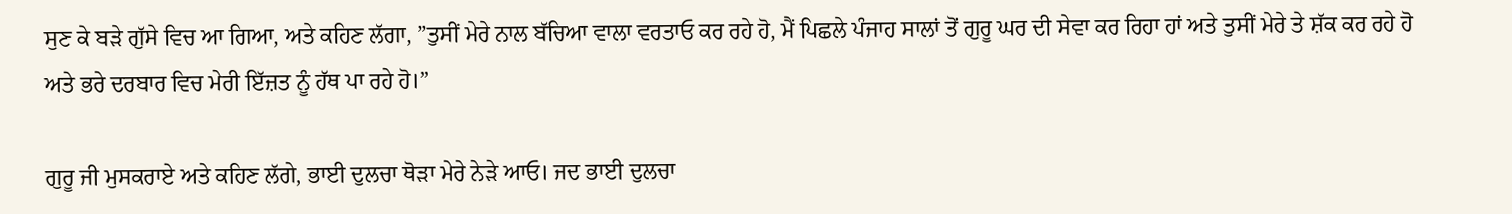ਸੁਣ ਕੇ ਬੜੇ ਗੁੱਸੇ ਵਿਚ ਆ ਗਿਆ, ਅਤੇ ਕਹਿਣ ਲੱਗਾ, ”ਤੁਸੀਂ ਮੇਰੇ ਨਾਲ ਬੱਚਿਆ ਵਾਲਾ ਵਰਤਾਓ ਕਰ ਰਹੇ ਹੋ, ਮੈਂ ਪਿਛਲੇ ਪੰਜਾਹ ਸਾਲਾਂ ਤੋਂ ਗੁਰੂ ਘਰ ਦੀ ਸੇਵਾ ਕਰ ਰਿਹਾ ਹਾਂ ਅਤੇ ਤੁਸੀਂ ਮੇਰੇ ਤੇ ਸ਼ੱਕ ਕਰ ਰਹੇ ਹੋ ਅਤੇ ਭਰੇ ਦਰਬਾਰ ਵਿਚ ਮੇਰੀ ਇੱਜ਼ਤ ਨੂੰ ਹੱਥ ਪਾ ਰਹੇ ਹੋ।”

ਗੁਰੂ ਜੀ ਮੁਸਕਰਾਏ ਅਤੇ ਕਹਿਣ ਲੱਗੇ, ਭਾਈ ਦੁਲਚਾ ਥੋੜਾ ਮੇਰੇ ਨੇੜੇ ਆਓ। ਜਦ ਭਾਈ ਦੁਲਚਾ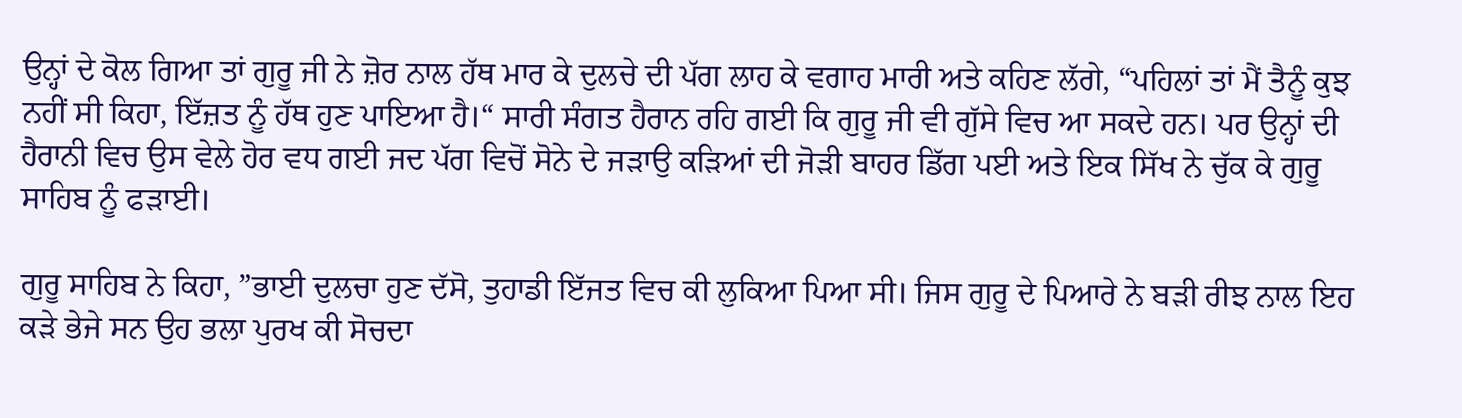ਉਨ੍ਹਾਂ ਦੇ ਕੋਲ ਗਿਆ ਤਾਂ ਗੁਰੂ ਜੀ ਨੇ ਜ਼ੋਰ ਨਾਲ ਹੱਥ ਮਾਰ ਕੇ ਦੁਲਚੇ ਦੀ ਪੱਗ ਲਾਹ ਕੇ ਵਗਾਹ ਮਾਰੀ ਅਤੇ ਕਹਿਣ ਲੱਗੇ, “ਪਹਿਲਾਂ ਤਾਂ ਮੈਂ ਤੈਨੂੰ ਕੁਝ ਨਹੀਂ ਸੀ ਕਿਹਾ, ਇੱਜ਼ਤ ਨੂੰ ਹੱਥ ਹੁਣ ਪਾਇਆ ਹੈ।“ ਸਾਰੀ ਸੰਗਤ ਹੈਰਾਨ ਰਹਿ ਗਈ ਕਿ ਗੁਰੂ ਜੀ ਵੀ ਗੁੱਸੇ ਵਿਚ ਆ ਸਕਦੇ ਹਨ। ਪਰ ਉਨ੍ਹਾਂ ਦੀ ਹੈਰਾਨੀ ਵਿਚ ਉਸ ਵੇਲੇ ਹੋਰ ਵਧ ਗਈ ਜਦ ਪੱਗ ਵਿਚੋਂ ਸੋਨੇ ਦੇ ਜੜਾਉ ਕੜਿਆਂ ਦੀ ਜੋੜੀ ਬਾਹਰ ਡਿੱਗ ਪਈ ਅਤੇ ਇਕ ਸਿੱਖ ਨੇ ਚੁੱਕ ਕੇ ਗੁਰੂ ਸਾਹਿਬ ਨੂੰ ਫੜਾਈ।

ਗੁਰੂ ਸਾਹਿਬ ਨੇ ਕਿਹਾ, ”ਭਾਈ ਦੁਲਚਾ ਹੁਣ ਦੱਸੋ, ਤੁਹਾਡੀ ਇੱਜਤ ਵਿਚ ਕੀ ਲੁਕਿਆ ਪਿਆ ਸੀ। ਜਿਸ ਗੁਰੂ ਦੇ ਪਿਆਰੇ ਨੇ ਬੜੀ ਰੀਝ ਨਾਲ ਇਹ ਕੜੇ ਭੇਜੇ ਸਨ ਉਹ ਭਲਾ ਪੁਰਖ ਕੀ ਸੋਚਦਾ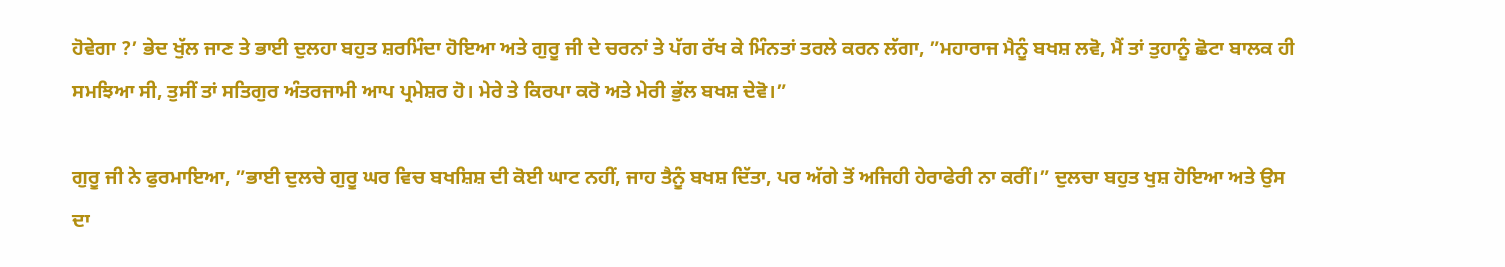ਹੋਵੇਗਾ ?’ ਭੇਦ ਖੁੱਲ ਜਾਣ ਤੇ ਭਾਈ ਦੁਲਹਾ ਬਹੁਤ ਸ਼ਰਮਿੰਦਾ ਹੋਇਆ ਅਤੇ ਗੁਰੂ ਜੀ ਦੇ ਚਰਨਾਂ ਤੇ ਪੱਗ ਰੱਖ ਕੇ ਮਿੰਨਤਾਂ ਤਰਲੇ ਕਰਨ ਲੱਗਾ, ”ਮਹਾਰਾਜ ਮੈਨੂੰ ਬਖਸ਼ ਲਵੋ, ਮੈਂ ਤਾਂ ਤੁਹਾਨੂੰ ਛੋਟਾ ਬਾਲਕ ਹੀ ਸਮਝਿਆ ਸੀ, ਤੁਸੀਂ ਤਾਂ ਸਤਿਗੁਰ ਅੰਤਰਜਾਮੀ ਆਪ ਪ੍ਰਮੇਸ਼ਰ ਹੋ। ਮੇਰੇ ਤੇ ਕਿਰਪਾ ਕਰੋ ਅਤੇ ਮੇਰੀ ਭੁੱਲ ਬਖਸ਼ ਦੇਵੋ।”

ਗੁਰੂ ਜੀ ਨੇ ਫੁਰਮਾਇਆ, ”ਭਾਈ ਦੁਲਚੇ ਗੁਰੂ ਘਰ ਵਿਚ ਬਖਸ਼ਿਸ਼ ਦੀ ਕੋਈ ਘਾਟ ਨਹੀਂ, ਜਾਹ ਤੈਨੂੰ ਬਖਸ਼ ਦਿੱਤਾ, ਪਰ ਅੱਗੇ ਤੋਂ ਅਜਿਹੀ ਹੇਰਾਫੇਰੀ ਨਾ ਕਰੀਂ।” ਦੁਲਚਾ ਬਹੁਤ ਖੁਸ਼ ਹੋਇਆ ਅਤੇ ਉਸ ਦਾ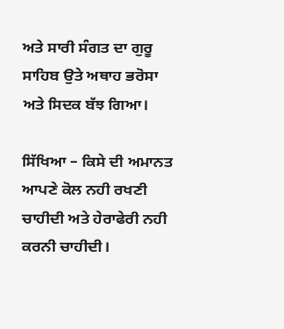ਅਤੇ ਸਾਰੀ ਸੰਗਤ ਦਾ ਗੁਰੂ ਸਾਹਿਬ ਉਤੇ ਅਥਾਹ ਭਰੋਸਾ ਅਤੇ ਸਿਦਕ ਬੱਝ ਗਿਆ।

ਸਿੱਖਿਆ – ਕਿਸੇ ਦੀ ਅਮਾਨਤ ਆਪਣੇ ਕੋਲ ਨਹੀ ਰਖਣੀ ਚਾਹੀਦੀ ਅਤੇ ਹੇਰਾਫੇਰੀ ਨਹੀ ਕਰਨੀ ਚਾਹੀਦੀ।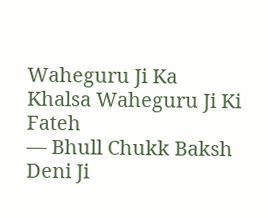Waheguru Ji Ka Khalsa Waheguru Ji Ki Fateh
— Bhull Chukk Baksh Deni Ji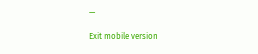—

Exit mobile version